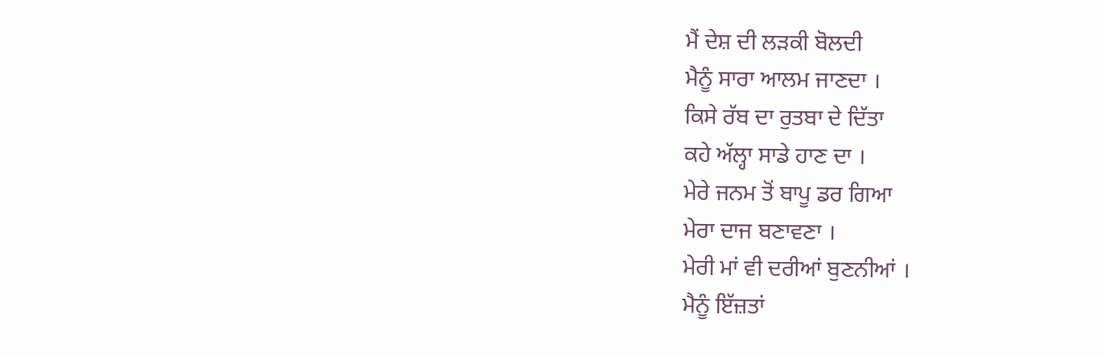ਮੈਂ ਦੇਸ਼ ਦੀ ਲੜਕੀ ਬੋਲਦੀ
ਮੈਨੂੰ ਸਾਰਾ ਆਲਮ ਜਾਣਦਾ ।
ਕਿਸੇ ਰੱਬ ਦਾ ਰੁਤਬਾ ਦੇ ਦਿੱਤਾ
ਕਹੇ ਅੱਲ੍ਹਾ ਸਾਡੇ ਹਾਣ ਦਾ ।
ਮੇਰੇ ਜਨਮ ਤੋਂ ਬਾਪੂ ਡਰ ਗਿਆ
ਮੇਰਾ ਦਾਜ ਬਣਾਵਣਾ ।
ਮੇਰੀ ਮਾਂ ਵੀ ਦਰੀਆਂ ਬੁਣਨੀਆਂ ।
ਮੈਨੂੰ ਇੱਜ਼ਤਾਂ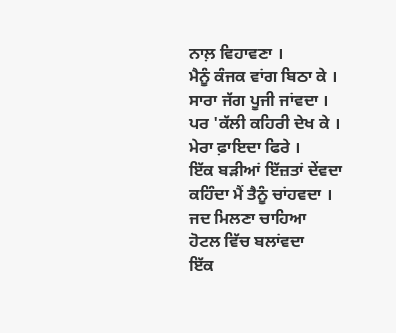ਨਾਲ਼ ਵਿਹਾਵਣਾ ।
ਮੈਨੂੰ ਕੰਜਕ ਵਾਂਗ ਬਿਠਾ ਕੇ ।
ਸਾਰਾ ਜੱਗ ਪੂਜੀ ਜਾਂਵਦਾ ।
ਪਰ 'ਕੱਲੀ ਕਹਿਰੀ ਦੇਖ ਕੇ ।
ਮੇਰਾ ਫ਼ਾਇਦਾ ਫਿਰੇ ।
ਇੱਕ ਬੜੀਆਂ ਇੱਜ਼ਤਾਂ ਦੇਂਵਦਾ
ਕਹਿੰਦਾ ਮੈਂ ਤੈਨੂੰ ਚਾਂਹਵਦਾ ।
ਜਦ ਮਿਲਣਾ ਚਾਹਿਆ
ਹੋਟਲ ਵਿੱਚ ਬਲਾਂਵਦਾ
ਇੱਕ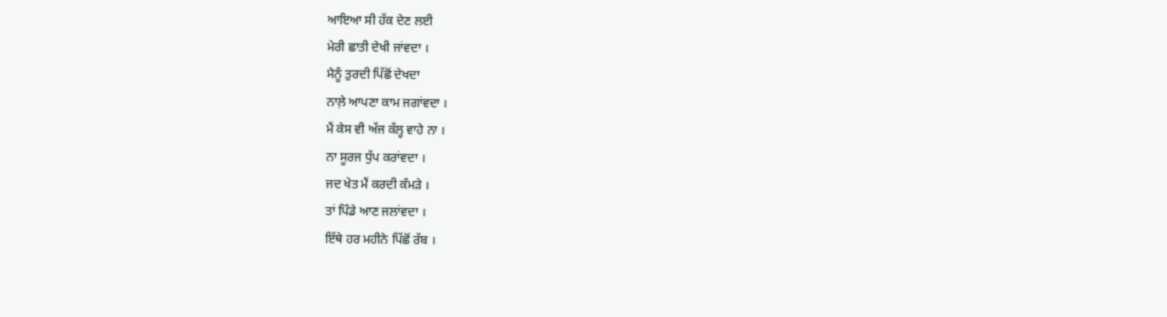ਆਇਆ ਸੀ ਹੱਕ ਦੇਣ ਲਈ
ਮੇਰੀ ਛਾਤੀ ਦੇਖੀ ਜਾਂਵਦਾ ।
ਮੈਨੂੰ ਤੁਰਦੀ ਪਿੱਛੋਂ ਦੇਖਦਾ
ਨਾਲ਼ੇ ਆਪਣਾ ਕਾਮ ਜਗਾਂਵਦਾ ।
ਮੈਂ ਕੇਸ ਵੀ ਅੱਜ ਕੱਲ੍ਹ ਵਾਹੇ ਨਾ ।
ਨਾ ਸੂਰਜ ਧੁੱਪ ਕਰਾਂਵਦਾ ।
ਜਦ ਖੇਤ ਮੈਂ ਕਰਦੀ ਕੰਮੜੇ ।
ਤਾਂ ਪਿੰਡੇ ਆਣ ਜਲਾਂਵਦਾ ।
ਇੱਥੇ ਹਰ ਮਹੀਨੇ ਪਿੱਛੋਂ ਰੱਬ ।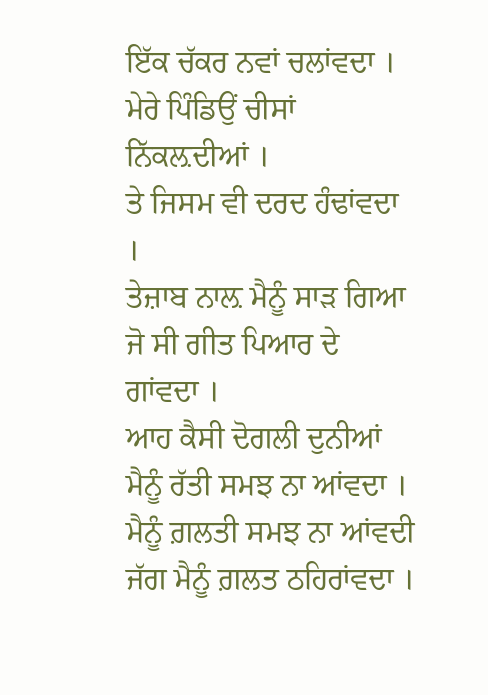ਇੱਕ ਚੱਕਰ ਨਵਾਂ ਚਲਾਂਵਦਾ ।
ਮੇਰੇ ਪਿੰਡਿਉਂ ਚੀਸਾਂ ਨਿੱਕਲ਼ਦੀਆਂ ।
ਤੇ ਜਿਸਮ ਵੀ ਦਰਦ ਹੰਢਾਂਵਦਾ ।
ਤੇਜ਼ਾਬ ਨਾਲ਼ ਮੈਨੂੰ ਸਾੜ ਗਿਆ
ਜੋ ਸੀ ਗੀਤ ਪਿਆਰ ਦੇ ਗਾਂਵਦਾ ।
ਆਹ ਕੈਸੀ ਦੋਗਲੀ ਦੁਨੀਆਂ
ਮੈਨੂੰ ਰੱਤੀ ਸਮਝ ਨਾ ਆਂਵਦਾ ।
ਮੈਨੂੰ ਗ਼ਲਤੀ ਸਮਝ ਨਾ ਆਂਵਦੀ
ਜੱਗ ਮੈਨੂੰ ਗ਼ਲਤ ਠਹਿਰਾਂਵਦਾ ।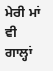ਮੇਰੀ ਮਾਂ ਵੀ ਗਾਲ੍ਹਾਂ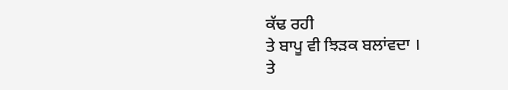ਕੱਢ ਰਹੀ
ਤੇ ਬਾਪੂ ਵੀ ਝਿੜਕ ਬਲਾਂਵਦਾ ।
ਤੇ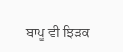ਬਾਪੂ ਵੀ ਝਿੜਕ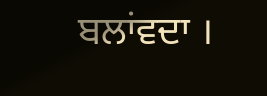ਬਲਾਂਵਦਾ ।